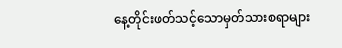နေ့တိုင်းဖတ်သင့်သောမှတ်သားစရာများ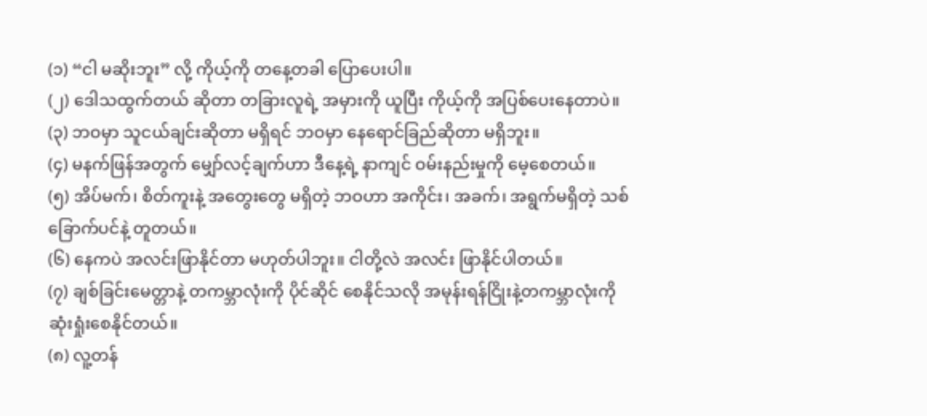(၁) “ငါ မဆိုးဘူး” လို့ ကိုယ့်ကို တနေ့တခါ ပြောပေးပါ။
(၂) ဒေါသထွက်တယ် ဆိုတာ တခြားလူရဲ့ အမှားကို ယူပြီး ကိုယ့်ကို အပြစ်ပေးနေတာပဲ။
(၃) ဘဝမှာ သူငယ်ချင်းဆိုတာ မရှိရင် ဘဝမှာ နေရောင်ခြည်ဆိုတာ မရှိဘူး။
(၄) မနက်ဖြန်အတွက် မျှော်လင့်ချက်ဟာ ဒီနေ့ရဲ့ နာကျင် ဝမ်းနည်းမှုကို မေ့စေတယ်။
(၅) အိပ်မက်၊ စိတ်ကူးနဲ့ အတွေးတွေ မရှိတဲ့ ဘဝဟာ အကိုင်း၊ အခက်၊ အရွက်မရှိတဲ့ သစ်ခြောက်ပင်နဲ့ တူတယ်။
(၆) နေကပဲ အလင်းဖြာနိုင်တာ မဟုတ်ပါဘူး။ ငါတို့လဲ အလင်း ဖြာနိုင်ပါတယ်။
(၇) ချစ်ခြင်းမေတ္တာနဲ့ တကမ္ဘာလုံးကို ပိုင်ဆိုင် စေနိုင်သလို အမုန်းရန်ငြိုးနဲ့တကမ္ဘာလုံးကို ဆုံးရှုံးစေနိုင်တယ်။
(၈) လူ့တန်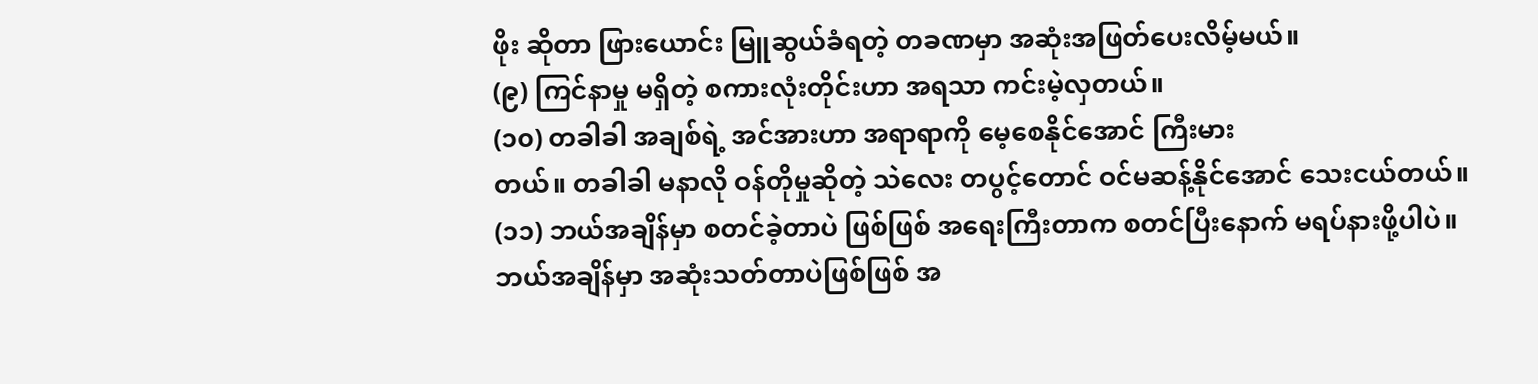ဖိုး ဆိုတာ ဖြားယောင်း မြူဆွယ်ခံရတဲ့ တခဏမှာ အဆုံးအဖြတ်ပေးလိမ့်မယ်။
(၉) ကြင်နာမှု မရှိတဲ့ စကားလုံးတိုင်းဟာ အရသာ ကင်းမဲ့လှတယ်။
(၁၀) တခါခါ အချစ်ရဲ့ အင်အားဟာ အရာရာကို မေ့စေနိုင်အောင် ကြီးမား
တယ်။ တခါခါ မနာလို ဝန်တိုမှုဆိုတဲ့ သဲလေး တပွင့်တောင် ဝင်မဆန့်နိုင်အောင် သေးငယ်တယ်။
(၁၁) ဘယ်အချိန်မှာ စတင်ခဲ့တာပဲ ဖြစ်ဖြစ် အရေးကြီးတာက စတင်ပြီးနောက် မရပ်နားဖို့ပါပဲ။
ဘယ်အချိန်မှာ အဆုံးသတ်တာပဲဖြစ်ဖြစ် အ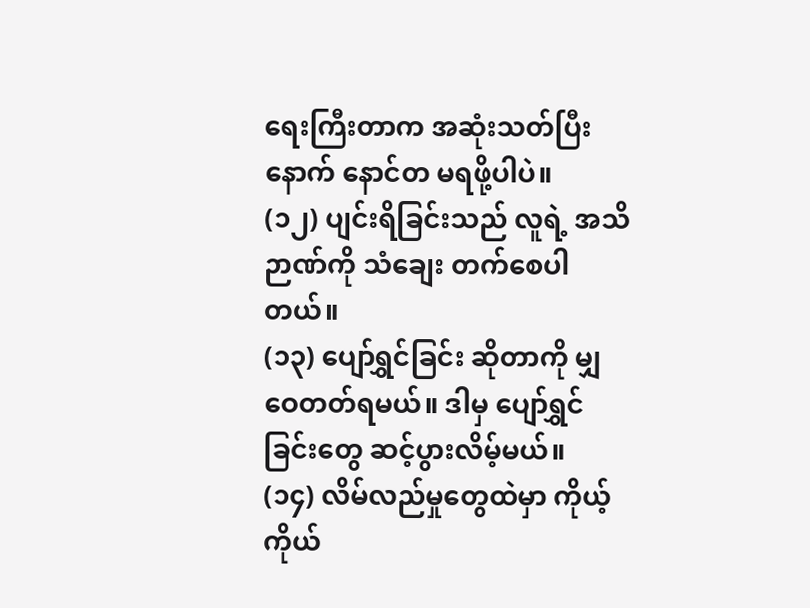ရေးကြီးတာက အဆုံးသတ်ပြီးနောက် နောင်တ မရဖို့ပါပဲ။
(၁၂) ပျင်းရိခြင်းသည် လူရဲ့ အသိဉာဏ်ကို သံချေး တက်စေပါတယ်။
(၁၃) ပျော်ရွှင်ခြင်း ဆိုတာကို မျှဝေတတ်ရမယ်။ ဒါမှ ပျော်ရွှင်ခြင်းတွေ ဆင့်ပွားလိမ့်မယ်။
(၁၄) လိမ်လည်မှုတွေထဲမှာ ကိုယ့်ကိုယ်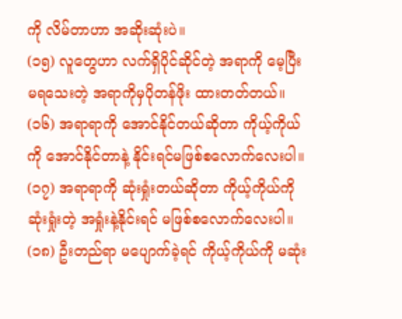ကို လိမ်တာဟာ အဆိုးဆုံးပဲ။
(၁၅) လူတွေဟာ လက်ရှိပိုင်ဆိုင်တဲ့ အရာကို မေ့ပြီး မရသေးတဲ့ အရာကိုမှပိုတန်ဖိုး ထားတတ်တယ်။
(၁၆) အရာရာကို အောင်နိုင်တယ်ဆိုတာ ကိုယ့်ကိုယ်ကို အောင်နိုင်တာနဲ့ နိုင်းရင်မဖြစ်စလောက်လေးပါ။
(၁၇) အရာရာကို ဆုံးရှုံးတယ်ဆိုတာ ကိုယ့်ကိုယ်ကို ဆုံးရှုံးတဲ့ အရှုံးနဲ့နိုင်းရင် မဖြစ်စလောက်လေးပါ။
(၁၈) ဦးတည်ရာ မပျောက်ခဲ့ရင် ကိုယ့်ကိုယ်ကို မဆုံး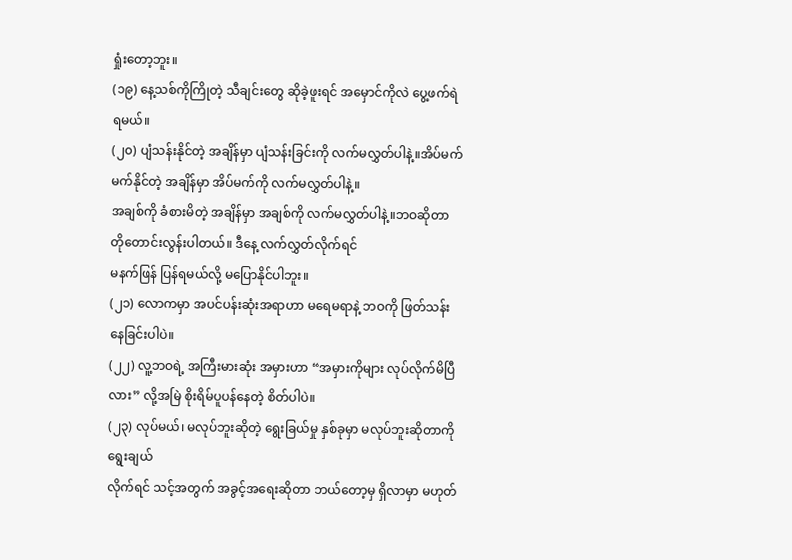ရှုံးတော့ဘူး။
(၁၉) နေ့သစ်ကိုကြိုတဲ့ သီချင်းတွေ ဆိုခဲ့ဖူးရင် အမှောင်ကိုလဲ ပွေ့ဖက်ရဲရမယ်။
(၂၀) ပျံသန်းနိုင်တဲ့ အချိန်မှာ ပျံသန်းခြင်းကို လက်မလွှတ်ပါနဲ့။အိပ်မက် မက်နိုင်တဲ့ အချိန်မှာ အိပ်မက်ကို လက်မလွှတ်ပါနဲ့။
အချစ်ကို ခံစားမိတဲ့ အချိန်မှာ အချစ်ကို လက်မလွှတ်ပါနဲ့။ဘဝဆိုတာ တိုတောင်းလွန်းပါတယ်။ ဒီနေ့ လက်လွှတ်လိုက်ရင်
မနက်ဖြန် ပြန်ရမယ်လို့ မပြောနိုင်ပါဘူး။
(၂၁) လောကမှာ အပင်ပန်းဆုံးအရာဟာ မရေမရာနဲ့ ဘဝကို ဖြတ်သန်းနေခြင်းပါပဲ။
(၂၂) လူ့ဘဝရဲ့ အကြီးမားဆုံး အမှားဟာ “အမှားကိုများ လုပ်လိုက်မိပြီလား” လို့အမြဲ စိုးရိမ်ပူပန်နေတဲ့ စိတ်ပါပဲ။
(၂၃) လုပ်မယ်၊ မလုပ်ဘူးဆိုတဲ့ ရွေးခြယ်မှု နှစ်ခုမှာ မလုပ်ဘူးဆိုတာကို ရွေးချယ်
လိုက်ရင် သင့်အတွက် အခွင့်အရေးဆိုတာ ဘယ်တော့မှ ရှိလာမှာ မဟုတ်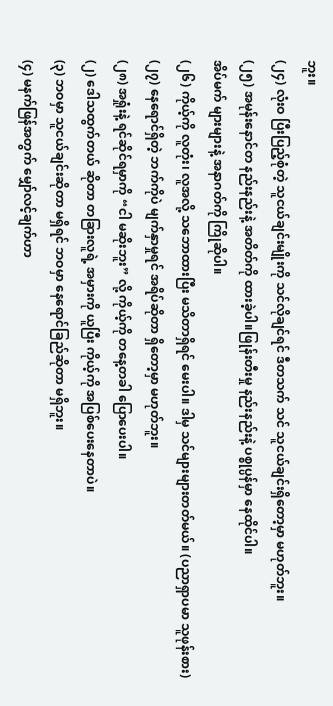ဘူး။
(၂၄) လုံးဝ ပြီးပြည့်စုံတဲ့ သူငယ်ချင်းမျိုးကို သင်လိုချင်ရင် ဒီတသက် သင် သူငယ်ချင်းရှိတော့မှာ မဟုတ်ဘူး။
(၂၅) အမုန်းနောင်တ နည်းနည်းနဲ့ အတိတ်ကို ထားခဲ့ပါ။ဖြုန်းတီးမှု နည်းနည်းနဲ့ ပစ္စုပ္ပန်မှာ နေထိုင်ပါ။
အိပ်မက် များများနဲ့ အနာဂတ်ကို ကြိုဆိုပါ။
(၂၆) ကိုယ့်ကို လူတုံး၊ လူအလို့ သဘောထားပြီး မသိတာရှိရင် မေးပါ။ ဒါမှ သင်များများတတ်မယ်။ (ပညာရှာပမာ သူဖုန်းစား)
(၂၇) နေရောင်ရှိတဲ့ ဘက်ကိုပဲ မျက်နှာမှုရင် အရိပ်ဆိုတာ ရှိတော့မှာ မဟုတ်ဘူး။
(၂၈) အရှုံးနဲ့ ရင်ဆိုင်ရမှာကို “ငါ မဆိုးဘူး” လို့ ကိုယ့်ကို တနေ့တခါ ပြောပေးပါ။
(၂) ဒေါသထွက်တယ် ဆိုတာ တခြားလူရဲ့ အမှားကို ယူပြီး ကိုယ့်ကို အပြစ်ပေးနေတာပဲ။
(၃) ဘဝမှာ သူငယ်ချင်းဆိုတာ မရှိရင် ဘဝမှာ နေရောင်ခြည်ဆိုတာ မရှိဘူး။
(၄) မနက်ဖြန်အတွက် မျှော်လင့်ချက်ဟာ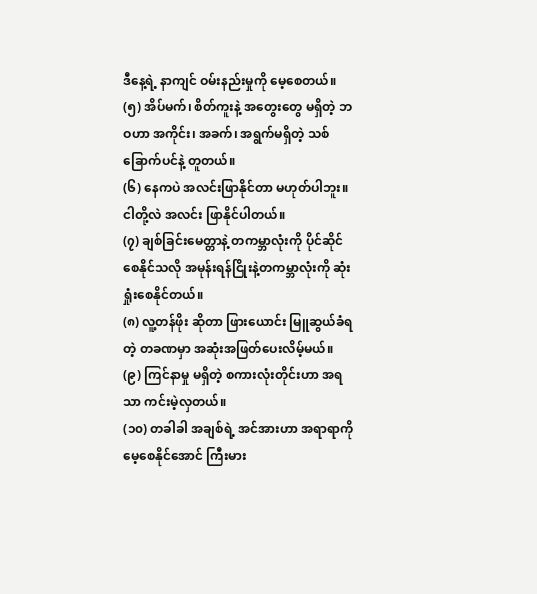ဒီနေ့ရဲ့ နာကျင် ဝမ်းနည်းမှုကို မေ့စေတယ်။
(၅) အိပ်မက်၊ စိတ်ကူးနဲ့ အတွေးတွေ မရှိတဲ့ ဘဝဟာ အကိုင်း၊ အခက်၊ အရွက်မရှိတဲ့ သစ်ခြောက်ပင်နဲ့ တူတယ်။
(၆) နေကပဲ အလင်းဖြာနိုင်တာ မဟုတ်ပါဘူး။ ငါတို့လဲ အလင်း ဖြာနိုင်ပါတယ်။
(၇) ချစ်ခြင်းမေတ္တာနဲ့ တကမ္ဘာလုံးကို ပိုင်ဆိုင် စေနိုင်သလို အမုန်းရန်ငြိုးနဲ့တကမ္ဘာလုံးကို ဆုံးရှုံးစေနိုင်တယ်။
(၈) လူ့တန်ဖိုး ဆိုတာ ဖြားယောင်း မြူဆွယ်ခံရတဲ့ တခဏမှာ အဆုံးအဖြတ်ပေးလိမ့်မယ်။
(၉) ကြင်နာမှု မရှိတဲ့ စကားလုံးတိုင်းဟာ အရသာ ကင်းမဲ့လှတယ်။
(၁၀) တခါခါ အချစ်ရဲ့ အင်အားဟာ အရာရာကို မေ့စေနိုင်အောင် ကြီးမား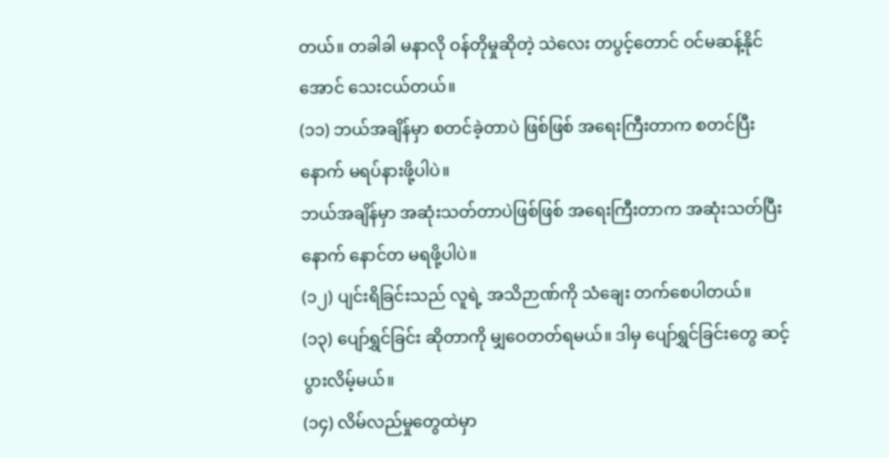တယ်။ တခါခါ မနာလို ဝန်တိုမှုဆိုတဲ့ သဲလေး တပွင့်တောင် ဝင်မဆန့်နိုင်အောင် သေးငယ်တယ်။
(၁၁) ဘယ်အချိန်မှာ စတင်ခဲ့တာပဲ ဖြစ်ဖြစ် အရေးကြီးတာက စတင်ပြီးနောက် မရပ်နားဖို့ပါပဲ။
ဘယ်အချိန်မှာ အဆုံးသတ်တာပဲဖြစ်ဖြစ် အရေးကြီးတာက အဆုံးသတ်ပြီးနောက် နောင်တ မရဖို့ပါပဲ။
(၁၂) ပျင်းရိခြင်းသည် လူရဲ့ အသိဉာဏ်ကို သံချေး တက်စေပါတယ်။
(၁၃) ပျော်ရွှင်ခြင်း ဆိုတာကို မျှဝေတတ်ရမယ်။ ဒါမှ ပျော်ရွှင်ခြင်းတွေ ဆင့်ပွားလိမ့်မယ်။
(၁၄) လိမ်လည်မှုတွေထဲမှာ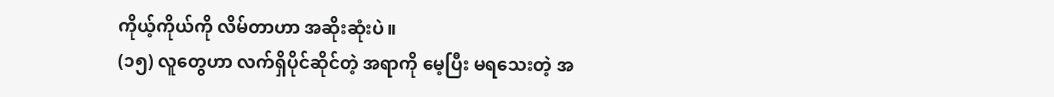ကိုယ့်ကိုယ်ကို လိမ်တာဟာ အဆိုးဆုံးပဲ။
(၁၅) လူတွေဟာ လက်ရှိပိုင်ဆိုင်တဲ့ အရာကို မေ့ပြီး မရသေးတဲ့ အ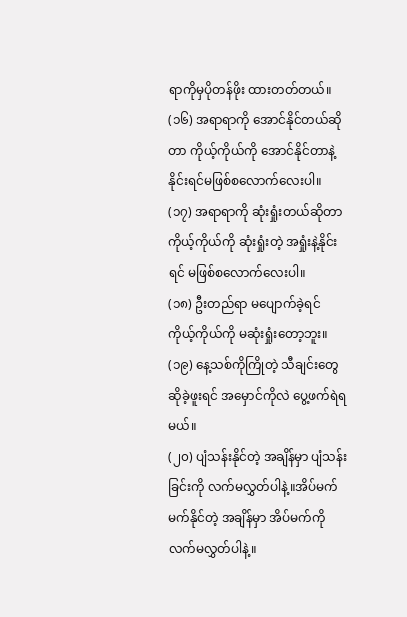ရာကိုမှပိုတန်ဖိုး ထားတတ်တယ်။
(၁၆) အရာရာကို အောင်နိုင်တယ်ဆိုတာ ကိုယ့်ကိုယ်ကို အောင်နိုင်တာနဲ့ နိုင်းရင်မဖြစ်စလောက်လေးပါ။
(၁၇) အရာရာကို ဆုံးရှုံးတယ်ဆိုတာ ကိုယ့်ကိုယ်ကို ဆုံးရှုံးတဲ့ အရှုံးနဲ့နိုင်းရင် မဖြစ်စလောက်လေးပါ။
(၁၈) ဦးတည်ရာ မပျောက်ခဲ့ရင် ကိုယ့်ကိုယ်ကို မဆုံးရှုံးတော့ဘူး။
(၁၉) နေ့သစ်ကိုကြိုတဲ့ သီချင်းတွေ ဆိုခဲ့ဖူးရင် အမှောင်ကိုလဲ ပွေ့ဖက်ရဲရမယ်။
(၂၀) ပျံသန်းနိုင်တဲ့ အချိန်မှာ ပျံသန်းခြင်းကို လက်မလွှတ်ပါနဲ့။အိပ်မက် မက်နိုင်တဲ့ အချိန်မှာ အိပ်မက်ကို လက်မလွှတ်ပါနဲ့။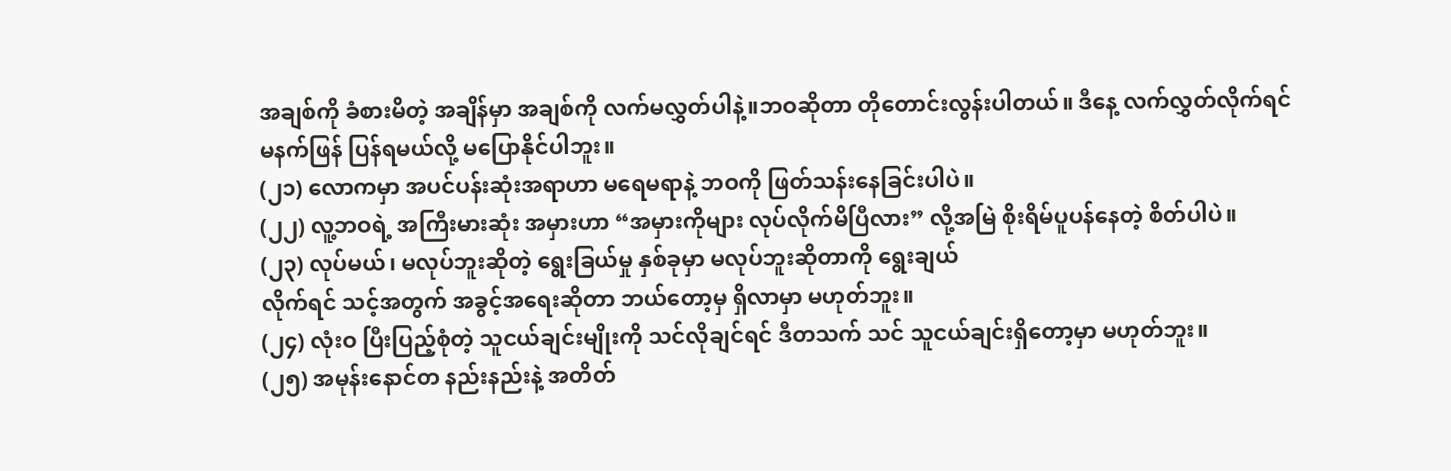အချစ်ကို ခံစားမိတဲ့ အချိန်မှာ အချစ်ကို လက်မလွှတ်ပါနဲ့။ဘဝဆိုတာ တိုတောင်းလွန်းပါတယ်။ ဒီနေ့ လက်လွှတ်လိုက်ရင်
မနက်ဖြန် ပြန်ရမယ်လို့ မပြောနိုင်ပါဘူး။
(၂၁) လောကမှာ အပင်ပန်းဆုံးအရာဟာ မရေမရာနဲ့ ဘဝကို ဖြတ်သန်းနေခြင်းပါပဲ။
(၂၂) လူ့ဘဝရဲ့ အကြီးမားဆုံး အမှားဟာ “အမှားကိုများ လုပ်လိုက်မိပြီလား” လို့အမြဲ စိုးရိမ်ပူပန်နေတဲ့ စိတ်ပါပဲ။
(၂၃) လုပ်မယ်၊ မလုပ်ဘူးဆိုတဲ့ ရွေးခြယ်မှု နှစ်ခုမှာ မလုပ်ဘူးဆိုတာကို ရွေးချယ်
လိုက်ရင် သင့်အတွက် အခွင့်အရေးဆိုတာ ဘယ်တော့မှ ရှိလာမှာ မဟုတ်ဘူး။
(၂၄) လုံးဝ ပြီးပြည့်စုံတဲ့ သူငယ်ချင်းမျိုးကို သင်လိုချင်ရင် ဒီတသက် သင် သူငယ်ချင်းရှိတော့မှာ မဟုတ်ဘူး။
(၂၅) အမုန်းနောင်တ နည်းနည်းနဲ့ အတိတ်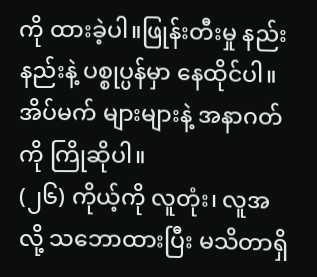ကို ထားခဲ့ပါ။ဖြုန်းတီးမှု နည်းနည်းနဲ့ ပစ္စုပ္ပန်မှာ နေထိုင်ပါ။
အိပ်မက် များများနဲ့ အနာဂတ်ကို ကြိုဆိုပါ။
(၂၆) ကိုယ့်ကို လူတုံး၊ လူအလို့ သဘောထားပြီး မသိတာရှိ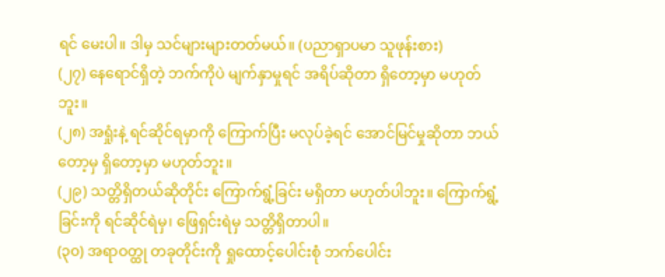ရင် မေးပါ။ ဒါမှ သင်များများတတ်မယ်။ (ပညာရှာပမာ သူဖုန်းစား)
(၂၇) နေရောင်ရှိတဲ့ ဘက်ကိုပဲ မျက်နှာမှုရင် အရိပ်ဆိုတာ ရှိတော့မှာ မဟုတ်ဘူး။
(၂၈) အရှုံးနဲ့ ရင်ဆိုင်ရမှာကို ကြောက်ပြီး မလုပ်ခဲ့ရင် အောင်မြင်မှုဆိုတာ ဘယ်တော့မှ ရှိတော့မှာ မဟုတ်ဘူး။
(၂၉) သတ္တိရှိတယ်ဆိုတိုင်း ကြောက်ရွံ့ခြင်း မရှိတာ မဟုတ်ပါဘူး။ ကြောက်ရွံ့ခြင်းကို ရင်ဆိုင်ရဲမှ၊ ဖြေရှင်းရဲမှ သတ္တိရှိတာပါ။
(၃၀) အရာဝတ္ထု တခုတိုင်းကို ရှုထောင့်ပေါင်းစုံ ဘက်ပေါင်း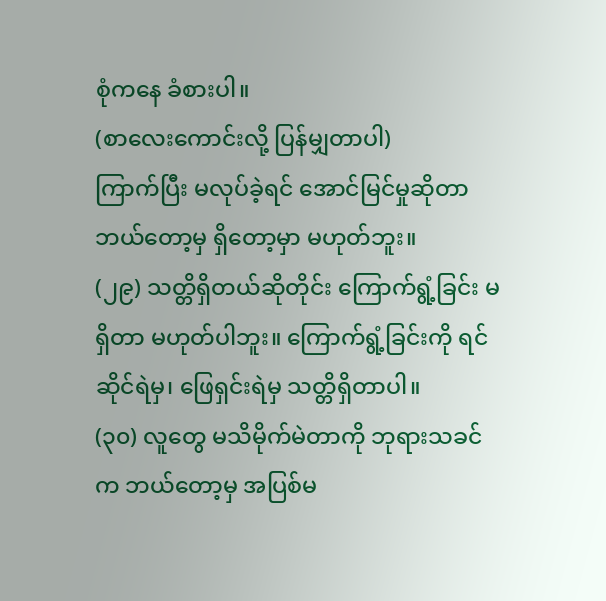စုံကနေ ခံစားပါ။
(စာလေးကောင်းလို့ ပြန်မျှတာပါ)
ကြာက်ပြီး မလုပ်ခဲ့ရင် အောင်မြင်မှုဆိုတာ ဘယ်တော့မှ ရှိတော့မှာ မဟုတ်ဘူး။
(၂၉) သတ္တိရှိတယ်ဆိုတိုင်း ကြောက်ရွံ့ခြင်း မရှိတာ မဟုတ်ပါဘူး။ ကြောက်ရွံ့ခြင်းကို ရင်ဆိုင်ရဲမှ၊ ဖြေရှင်းရဲမှ သတ္တိရှိတာပါ။
(၃၀) လူတွေ မသိမိုက်မဲတာကို ဘုရားသခင်က ဘယ်တော့မှ အပြစ်မ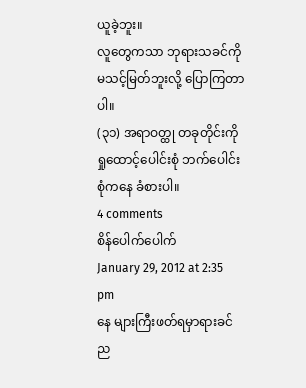ယူခဲ့ဘူး။
လူတွေကသာ ဘုရားသခင်ကို မသင့်မြတ်ဘူးလို့ ပြောကြတာပါ။
(၃၁) အရာဝတ္ထု တခုတိုင်းကို ရှုထောင့်ပေါင်းစုံ ဘက်ပေါင်းစုံကနေ ခံစားပါ။
4 comments
စိန်ပေါက်ပေါက်
January 29, 2012 at 2:35 pm
နေ များကြီးဖတ်ရမှာရားခင်ည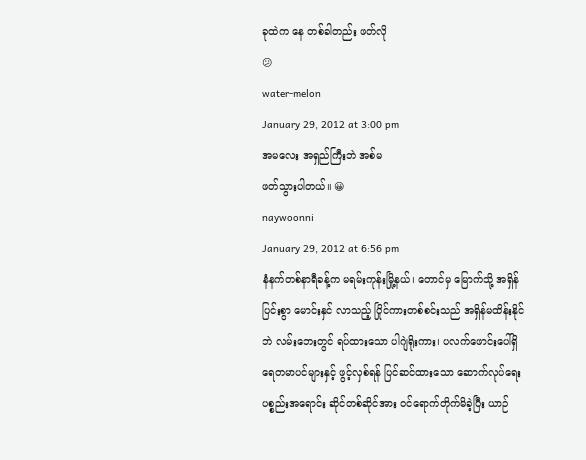ခုထဲက နေ တစ်ခါတည်း ဖတ်လို
😕
water-melon
January 29, 2012 at 3:00 pm
အမလေး အရှည်ကြီးဘဲ အစ်မ
ဖတ်သွားပါတယ်။ 😀
naywoonni
January 29, 2012 at 6:56 pm
နံနက်တစ်နာရီခန့်က မရမ်းကုန်းမြို့နယ်၊ တောင်မှ မြောက်သို့ အရှိန်ပြင်းစွာ မောင်းနှင် လာသည့် ပြိုင်ကားတစ်စင်းသည် အရှိန်မထိန်းနိုင်ဘဲ လမ်းဘေးတွင် ရပ်ထားသော ပါဂျဲရိုးကား၊ ပလက်ဖောင်းပေါ်ရှိ ရေတမာပင်များနှင့် ဖွင့်လှစ်ရန် ပြင်ဆင်ထားသော ဆောက်လုပ်ရေးပစ္စည်းအရောင်း ဆိုင်တစ်ဆိုင်အား ဝင်ရောက်တိုက်မိခဲ့ပြီး ယာဉ်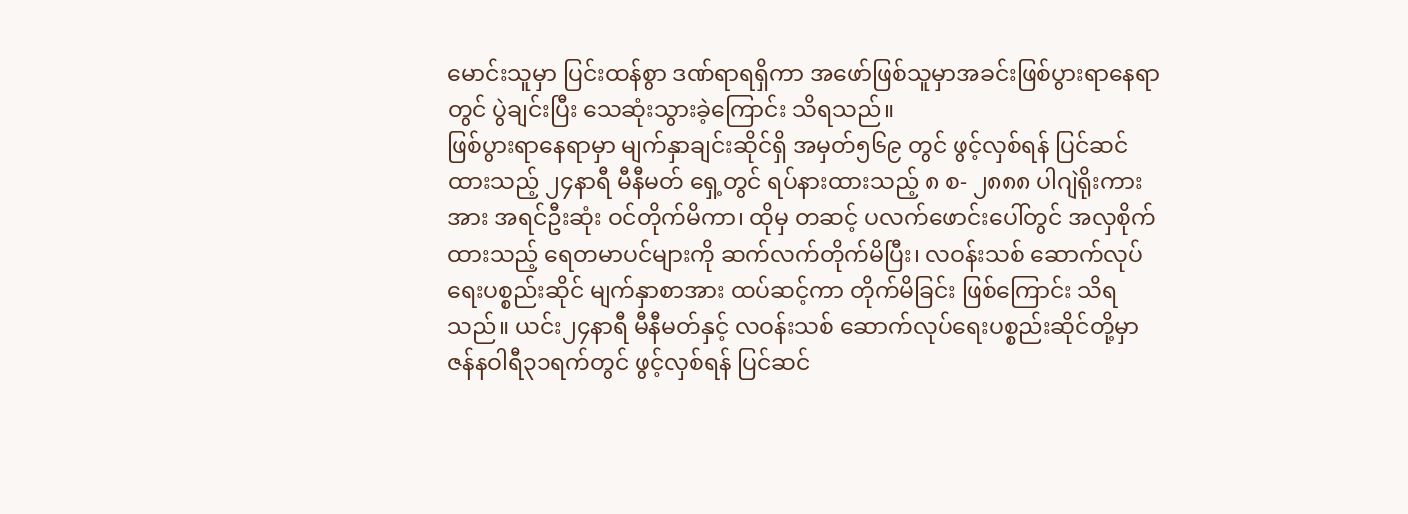မောင်းသူမှာ ပြင်းထန်စွာ ဒဏ်ရာရရှိကာ အဖော်ဖြစ်သူမှာအခင်းဖြစ်ပွားရာနေရာတွင် ပွဲချင်းပြီး သေဆုံးသွားခဲ့ကြောင်း သိရသည်။
ဖြစ်ပွားရာနေရာမှာ မျက်နှာချင်းဆိုင်ရှိ အမှတ်၅၆၉ တွင် ဖွင့်လှစ်ရန် ပြင်ဆင်ထားသည့် ၂၄နာရီ မီနီမတ် ရှေ့တွင် ရပ်နားထားသည့် ၈ စ- ၂၈၈၈ ပါဂျဲရိုးကားအား အရင်ဦးဆုံး ဝင်တိုက်မိကာ၊ ထိုမှ တဆင့် ပလက်ဖောင်းပေါ်တွင် အလှစိုက်ထားသည့် ရေတမာပင်များကို ဆက်လက်တိုက်မိပြီး၊ လဝန်းသစ် ဆောက်လုပ်ရေးပစ္စည်းဆိုင် မျက်နှာစာအား ထပ်ဆင့်ကာ တိုက်မိခြင်း ဖြစ်ကြောင်း သိရသည်။ ယင်း၂၄နာရီ မီနီမတ်နှင့် လဝန်းသစ် ဆောက်လုပ်ရေးပစ္စည်းဆိုင်တို့မှာ ဇန်နဝါရီ၃၁ရက်တွင် ဖွင့်လှစ်ရန် ပြင်ဆင်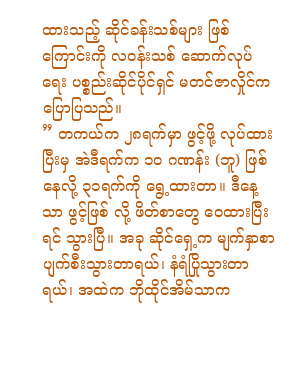ထားသည့် ဆိုင်ခန်းသစ်များ ဖြစ်ကြောင်းကို လဝန်းသစ် ဆောက်လုပ်ရေး ပစ္စည်းဆိုင်ပိုင်ရှင် မတင်ဇာလှိုင်က ပြောပြသည်။
” တကယ်က ၂၈ရက်မှာ ဖွင့်ဖို့ လုပ်ထားပြီးမှ အဲဒီရက်က ၁ဝ ဂဏန်း (ဘူ) ဖြစ်နေလို့ ၃၁ရက်ကို ရွေ့ထားတာ။ ဒီနေ့သာ ဖွင့်ဖြစ် လို့ ဖိတ်စာတွေ ဝေထားပြီးရင် သွားပြီ။ အခု ဆိုင်ရှေ့က မျက်နှာစာ ပျက်စီးသွားတာရယ်၊ နံရံပြိုသွားတာရယ်၊ အထဲက ဘိုထိုင်အိမ်သာက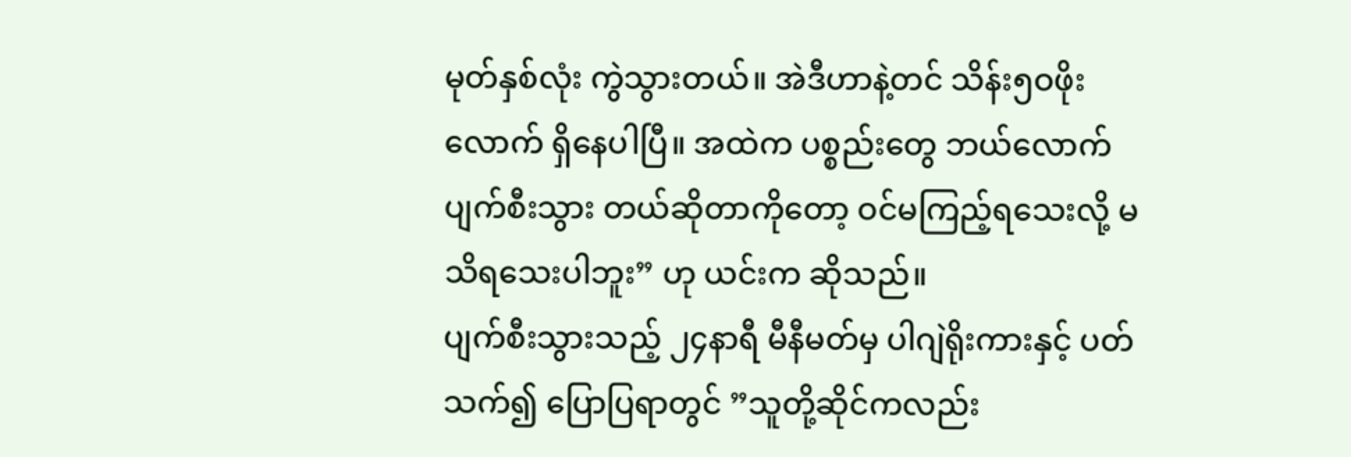မုတ်နှစ်လုံး ကွဲသွားတယ်။ အဲဒီဟာနဲ့တင် သိန်း၅ဝဖိုးလောက် ရှိနေပါပြီ။ အထဲက ပစ္စည်းတွေ ဘယ်လောက် ပျက်စီးသွား တယ်ဆိုတာကိုတော့ ဝင်မကြည့်ရသေးလို့ မသိရသေးပါဘူး” ဟု ယင်းက ဆိုသည်။
ပျက်စီးသွားသည့် ၂၄နာရီ မီနီမတ်မှ ပါဂျဲရိုးကားနှင့် ပတ်သက်၍ ပြောပြရာတွင် ”သူတို့ဆိုင်ကလည်း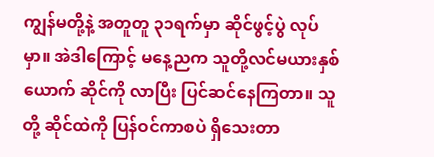ကျွန်မတို့နဲ့ အတူတူ ၃၁ရက်မှာ ဆိုင်ဖွင့်ပွဲ လုပ်မှာ။ အဲဒါကြောင့် မနေ့ညက သူတို့လင်မယားနှစ်ယောက် ဆိုင်ကို လာပြီး ပြင်ဆင်နေကြတာ။ သူတို့ ဆိုင်ထဲကို ပြန်ဝင်ကာစပဲ ရှိသေးတာ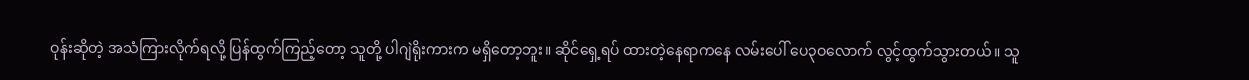ဝုန်းဆိုတဲ့ အသံကြားလိုက်ရလို့ ပြန်ထွက်ကြည့်တော့ သူတို့ ပါဂျဲရိုးကားက မရှိတော့ဘူး။ ဆိုင်ရှေ့ရပ် ထားတဲ့နေရာကနေ လမ်းပေါ် ပေ၃ဝလောက် လွင့်ထွက်သွားတယ်။ သူ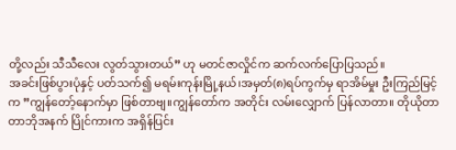တို့လည်း သီသီလေး လွတ်သွားတယ်” ဟု မတင်ဇာလှိုင်က ဆက်လက်ပြောပြသည်။
အခင်းဖြစ်ပွားပုံနှင့် ပတ်သက်၍ မရမ်းကုန်းမြို့နယ်၊အမှတ်(၈)ရပ်ကွက်မှ ရာအိမ်မှုး ဦးကြည်မြင့်က ”ကျွန်တော့်နောက်မှာ ဖြစ်တာဗျ။ကျွန်တော်က အတိုင်း လမ်းလျှောက် ပြန်လာတာ။ တိုယိုတာ တာဘိုအနက် ပြိုင်ကားက အရှိန်ပြင်း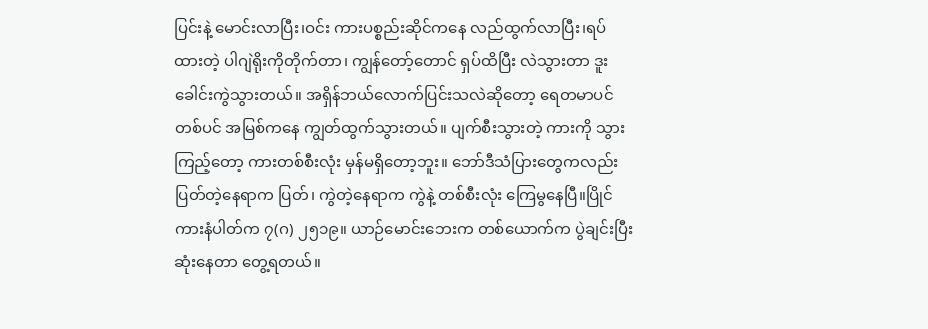ပြင်းနဲ့ မောင်းလာပြီး၊ဝင်း ကားပစ္စည်းဆိုင်ကနေ လည်ထွက်လာပြီး၊ရပ်ထားတဲ့ ပါဂျဲရိုးကိုတိုက်တာ၊ ကျွန်တော့်တောင် ရှပ်ထိပြီး လဲသွားတာ ဒူးခေါင်းကွဲသွားတယ်။ အရှိန်ဘယ်လောက်ပြင်းသလဲဆိုတော့ ရေတမာပင်တစ်ပင် အမြစ်ကနေ ကျွတ်ထွက်သွားတယ်။ ပျက်စီးသွားတဲ့ ကားကို သွားကြည့်တော့ ကားတစ်စီးလုံး မှန်မရှိတော့ဘူး။ ဘော်ဒီသံပြားတွေကလည်း ပြတ်တဲ့နေရာက ပြတ်၊ ကွဲတဲ့နေရာက ကွဲနဲ့ တစ်စီးလုံး ကြေမွနေပြီ။ပြိုင်ကားနံပါတ်က ၇(ဂ) ၂၅၁၉။ ယာဉ်မောင်းဘေးက တစ်ယောက်က ပွဲချင်းပြီး ဆုံးနေတာ တွေ့ရတယ်။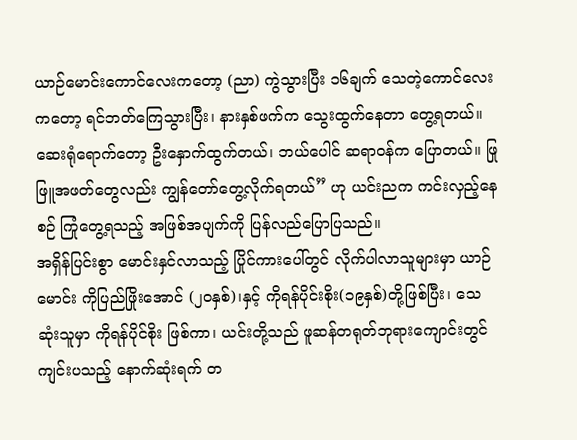ယာဉ်မောင်းကောင်လေးကတော့ (ညာ) ကွဲသွားပြီး ၁၆ချက် သေတဲ့ကောင်လေးကတော့ ရင်ဘတ်ကြေသွားပြီး၊ နားနှစ်ဖက်က သွေးထွက်နေတာ တွေ့ရတယ်။ ဆေးရုံရောက်တော့ ဦးနှောက်ထွက်တယ်၊ ဘယ်ပေါင် ဆရာဝန်က ပြောတယ်။ ဖြုဖြူအဖတ်တွေလည်း ကျွန်တော်တွေ့လိုက်ရတယ်” ဟု ယင်းညက ကင်းလှည့်နေစဉ် ကြုံတွေ့ရသည့် အဖြစ်အပျက်ကို ပြန်လည်ပြောပြသည်။
အရှိန်ပြင်းစွာ မောင်းနှင်လာသည့် ပြိုင်ကားပေါ်တွင် လိုက်ပါလာသူများမှာ ယာဉ်မောင်း ကိုပြည်ဖြိုးအောင် (၂ဝနှစ်)၊နှင့် ကိုရန်ပိုင်းစိုး(၁၉နှစ်)တို့ဖြစ်ပြီး၊ သေဆုံးသူမှာ ကိုရန်ပိုင်စိုး ဖြစ်ကာ၊ ယင်းတို့သည် ဖူဆန်တရုတ်ဘုရားကျောင်းတွင် ကျင်းပသည့် နောက်ဆုံးရက် တ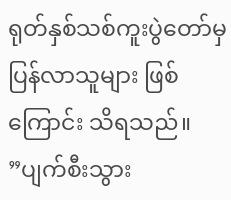ရုတ်နှစ်သစ်ကူးပွဲတော်မှ ပြန်လာသူများ ဖြစ်ကြောင်း သိရသည်။
”ပျက်စီးသွား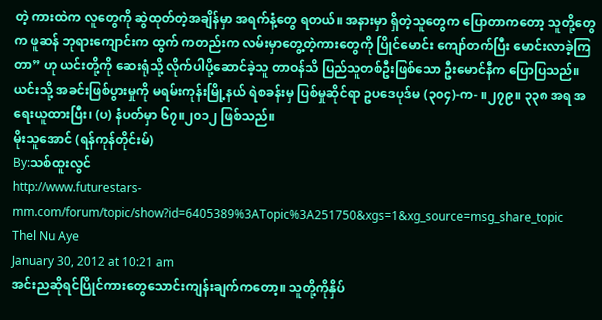တဲ့ ကားထဲက လူတွေကို ဆွဲထုတ်တဲ့အချိန်မှာ အရက်နံ့တွေ ရတယ်။ အနားမှာ ရှိတဲ့သူတွေက ပြောတာကတော့ သူတို့တွေက ဖူဆန် ဘုရားကျောင်းက ထွက် ကတည်းက လမ်းမှာတွေ့တဲ့ကားတွေကို ပြိုင်မောင်း ကျော်တက်ပြီး မောင်းလာခဲ့ကြတာ” ဟု ယင်းတို့ကို ဆေးရုံသို့ လိုက်ပါပို့ဆောင်ခဲ့သူ တာဝန်သိ ပြည်သူတစ်ဦးဖြစ်သော ဦးမောင်နီက ပြောပြသည်။
ယင်းသို့ အခင်းဖြစ်ပွားမှုကို မရမ်းကုန်းမြို့နယ် ရဲစခန်းမှ ပြစ်မှုဆိုင်ရာ ဥပဒေပုဒ်မ (၃၀၄)-က- ။၂၇၉။ ၃၃၈ အရ အရေးယူထားပြီး၊ (ပ) နံပတ်မှာ ၆၇။၂၀၁၂ ဖြစ်သည်။
မိုးသူအောင် (ရန်ကုန်တိုင်းမ်)
By:သစ်ထူးလွင်
http://www.futurestars-mm.com/forum/topic/show?id=6405389%3ATopic%3A251750&xgs=1&xg_source=msg_share_topic
Thel Nu Aye
January 30, 2012 at 10:21 am
အင်းညဆိုရင်ပြိုင်ကားတွေသောင်းကျန်းချက်ကတော့။ သူတို့ကိုနှိပ်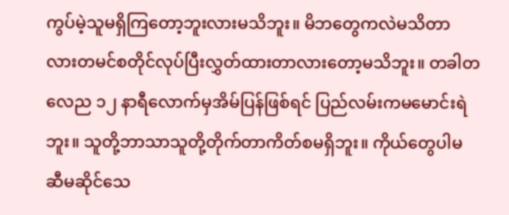ကွပ်မဲ့သူမရှိကြတော့ဘူးလားမသိဘူး။ မိဘတွေကလဲမသိတာလားတမင်စတိုင်လုပ်ပြီးလွှတ်ထားတာလားတော့မသိဘူး။ တခါတလေည ၁၂ နာရီလောက်မှအိမ်ပြန်ဖြစ်ရင် ပြည်လမ်းကမမောင်းရဲဘူး။ သူတို့ဘာသာသူတို့တိုက်တာကိတ်စမရှိဘူး။ ကိုယ်တွေပါမဆီမဆိုင်သေ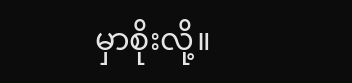မှာစိုးလို့။